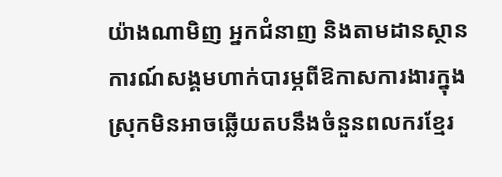យ៉ាងណាមិញ អ្នកជំនាញ និងតាមដានស្ថានការណ៍សង្គមហាក់បារម្ភពីឱកាសការងារក្នុងស្រុកមិនអាចឆ្លើយតបនឹងចំនួនពលករខ្មែរ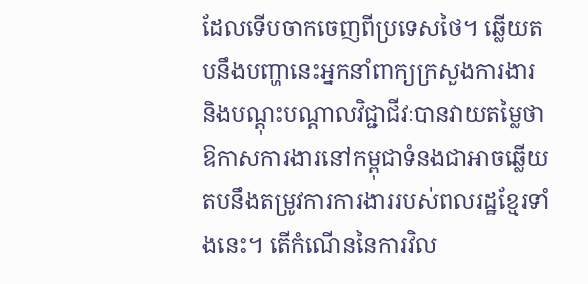ដែលទើបចាកចេញពីប្រទេសថៃ។ ឆ្លើយតបនឹងបញ្ហានេះអ្នកនាំពាក្យក្រសួងការងារ និងបណ្តុះបណ្តាលវិជ្ជាជីវៈបានវាយតម្លៃថា ឱកាសការងារនៅកម្ពុជាទំនងជាអាចឆ្លើយតបនឹងតម្រូវការការងាររបស់ពលរដ្ឋខ្មែរទាំងនេះ។ តើកំណើននៃការវិល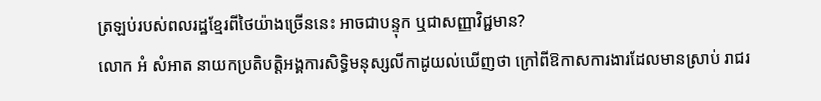ត្រឡប់របស់ពលរដ្ឋខ្មែរពីថៃយ៉ាងច្រើននេះ អាចជាបន្ទុក ឬជាសញ្ញាវិជ្ជមាន?
លោក អំ សំអាត នាយកប្រតិបត្តិអង្គការសិទ្ធិមនុស្សលីកាដូយល់ឃើញថា ក្រៅពីឱកាសការងារដែលមានស្រាប់ រាជរ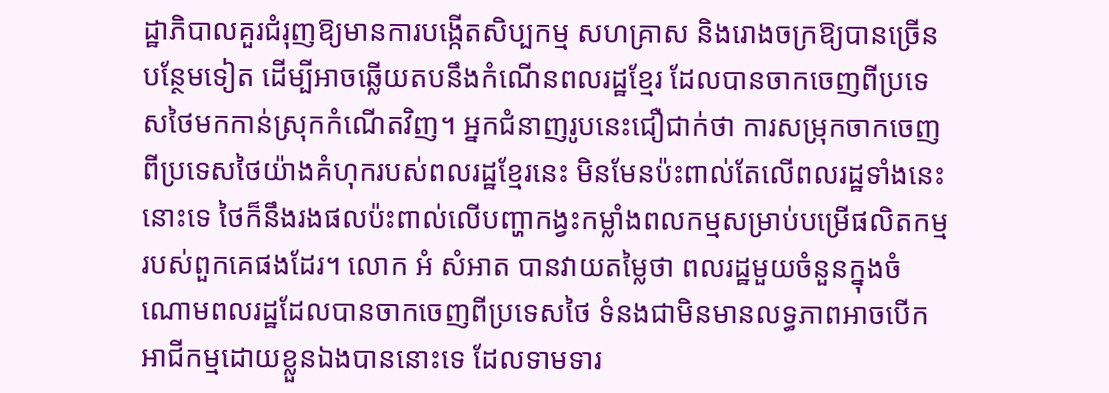ដ្ឋាភិបាលគួរជំរុញឱ្យមានការបង្កើតសិប្បកម្ម សហគ្រាស និងរោងចក្រឱ្យបានច្រើនបន្ថែមទៀត ដើម្បីអាចឆ្លើយតបនឹងកំណើនពលរដ្ឋខ្មែរ ដែលបានចាកចេញពីប្រទេសថៃមកកាន់ស្រុកកំណើតវិញ។ អ្នកជំនាញរូបនេះជឿជាក់ថា ការសម្រុកចាកចេញពីប្រទេសថៃយ៉ាងគំហុករបស់ពលរដ្ឋខ្មែរនេះ មិនមែនប៉ះពាល់តែលើពលរដ្ឋទាំងនេះនោះទេ ថៃក៏នឹងរងផលប៉ះពាល់លើបញ្ហាកង្វះកម្លាំងពលកម្មសម្រាប់បម្រើផលិតកម្មរបស់ពួកគេផងដែរ។ លោក អំ សំអាត បានវាយតម្លៃថា ពលរដ្ឋមួយចំនួនក្នុងចំណោមពលរដ្ឋដែលបានចាកចេញពីប្រទេសថៃ ទំនងជាមិនមានលទ្ធភាពអាចបើកអាជីកម្មដោយខ្លួនឯងបាននោះទេ ដែលទាមទារ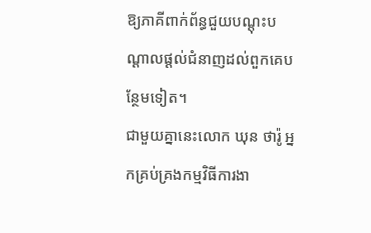ឱ្យភាគីពាក់ព័ន្ធជួយបណ្ដុះបណ្ដាលផ្ដល់ជំនាញដល់ពួកគេបន្ថែមទៀត។
ជាមួយគ្នានេះលោក ឃុន ថារ៉ូ អ្នកគ្រប់គ្រងកម្មវិធីការងា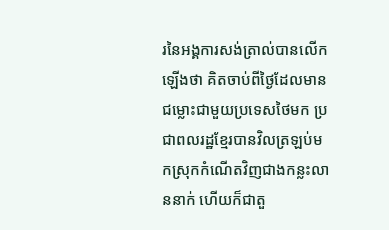រនៃអង្គការសង់ត្រាល់បានលើកឡើងថា គិតចាប់ពីថ្ងៃដែលមានជម្លោះជាមួយប្រទេសថៃមក ប្រជាពលរដ្ឋខ្មែរបានវិលត្រឡប់មកស្រុកកំណើតវិញជាងកន្លះលាននាក់ ហើយក៏ជាតួ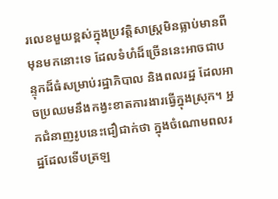រលេខមួយខ្ពស់ក្នុងប្រវត្តិសាស្រ្តមិនធ្លាប់មានពីមុនមកនោះទេ ដែលទំហំដ៏ច្រើននេះអាចជាបន្ទុកដ៏ធំសម្រាប់រដ្ឋាភិបាល និងពលរដ្ឋ ដែលអាចប្រឈមនឹងកង្វះខាតការងារធ្វើក្នុងស្រុក។ អ្នកជំនាញរូបនេះជឿជាក់ថា ក្នុងចំណោមពលរដ្ឋដែលទើបត្រឡ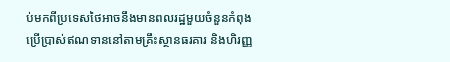ប់មកពីប្រទេសថៃអាចនឹងមានពលរដ្ឋមួយចំនួនកំពុងប្រើប្រាស់ឥណទាននៅតាមគ្រឹះស្ថានធរគារ និងហិរញ្ញ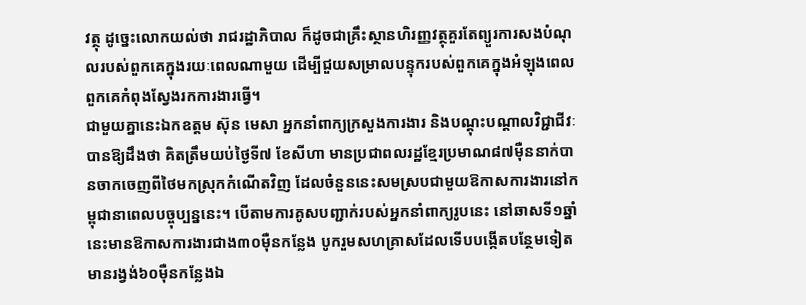វត្ថុ ដូច្នេះលោកយល់ថា រាជរដ្ឋាភិបាល ក៏ដូចជាគ្រឹះស្ថានហិរញ្ញវត្ថុគួរតែព្យួរការសងបំណុលរបស់ពួកគេក្នុងរយៈពេលណាមួយ ដើម្បីជួយសម្រាលបន្ទុករបស់ពួកគេក្នុងអំឡុងពេលពួកគេកំពុងស្វែងរកការងារធ្វើ។
ជាមួយគ្នានេះឯកឧត្តម ស៊ុន មេសា អ្នកនាំពាក្យក្រសួងការងារ និងបណ្ដុះបណ្ដាលវិជ្ជាជីវៈបានឱ្យដឹងថា គិតត្រឹមយប់ថ្ងៃទី៧ ខែសីហា មានប្រជាពលរដ្ឋខ្មែរប្រមាណ៨៧ម៉ឺននាក់បានចាកចេញពីថៃមកស្រុកកំណើតវិញ ដែលចំនួននេះសមស្របជាមួយឱកាសការងារនៅកម្ពុជានាពេលបច្ចុប្បន្ននេះ។ បើតាមការគូសបញ្ជាក់របស់អ្នកនាំពាក្យរូបនេះ នៅឆាសទី១ឆ្នាំនេះមានឱកាសការងារជាង៣០ម៉ឺនកន្លែង បូករួមសហគ្រាសដែលទើបបង្កើតបន្ថែមទៀតមានរង្វង់៦០ម៉ឺនកន្លែងឯ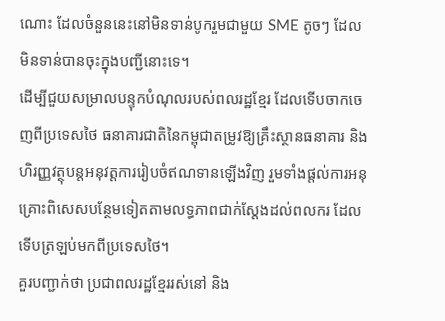ណោះ ដែលចំនួននេះនៅមិនទាន់បូករួមជាមួយ SME តូចៗ ដែលមិនទាន់បានចុះក្នុងបញ្ជីនោះទេ។
ដើម្បីជួយសម្រាលបន្ទុកបំណុលរបស់ពលរដ្ឋខ្មែរ ដែលទើបចាកចេញពីប្រទេសថៃ ធនាគារជាតិនៃកម្ពុជាតម្រូវឱ្យគ្រឹះស្ថានធនាគារ និងហិរញ្ញវត្ថុបន្តអនុវត្តការរៀបចំឥណទានឡើងវិញ រួមទាំងផ្តល់ការអនុគ្រោះពិសេសបន្ថែមទៀតតាមលទ្ធភាពជាក់ស្តែងដល់ពលករ ដែលទើបត្រឡប់មកពីប្រទេសថៃ។
គួរបញ្ជាក់ថា ប្រជាពលរដ្ឋខ្មែររស់នៅ និង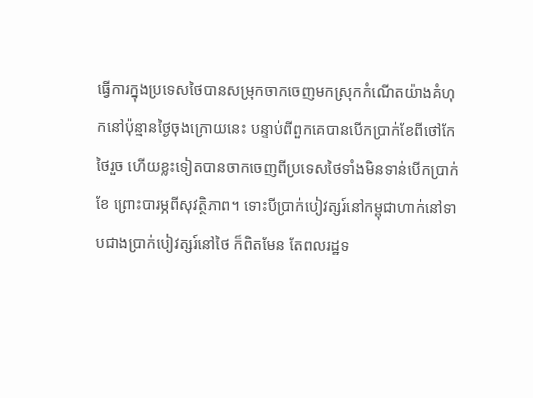ធ្វើការក្នុងប្រទេសថៃបានសម្រុកចាកចេញមកស្រុកកំណើតយ៉ាងគំហុកនៅប៉ុន្មានថ្ងៃចុងក្រោយនេះ បន្ទាប់ពីពួកគេបានបើកប្រាក់ខែពីថៅកែថៃរួច ហើយខ្លះទៀតបានចាកចេញពីប្រទេសថៃទាំងមិនទាន់បើកប្រាក់ខែ ព្រោះបារម្ភពីសុវត្ថិភាព។ ទោះបីប្រាក់បៀវត្សរ៍នៅកម្ពុជាហាក់នៅទាបជាងប្រាក់បៀវត្សរ៍នៅថៃ ក៏ពិតមែន តែពលរដ្ឋទ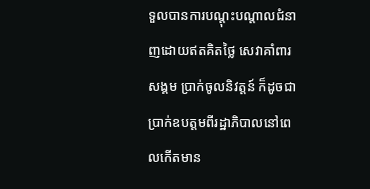ទួលបានការបណ្ដុះបណ្ដាលជំនាញដោយឥតគិតថ្លៃ សេវាគាំពារសង្គម ប្រាក់ចូលនិវត្តន៍ ក៏ដូចជាប្រាក់ឧបត្តមពីរដ្ឋាភិបាលនៅពេលកើតមាន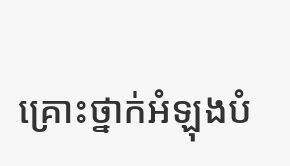គ្រោះថ្នាក់អំឡុងបំ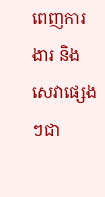ពេញការងារ និងសេវាផ្សេងៗជា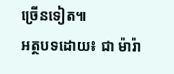ច្រើនទៀត៕
អត្ថបទដោយ៖ ជា ម៉ារ៉ា